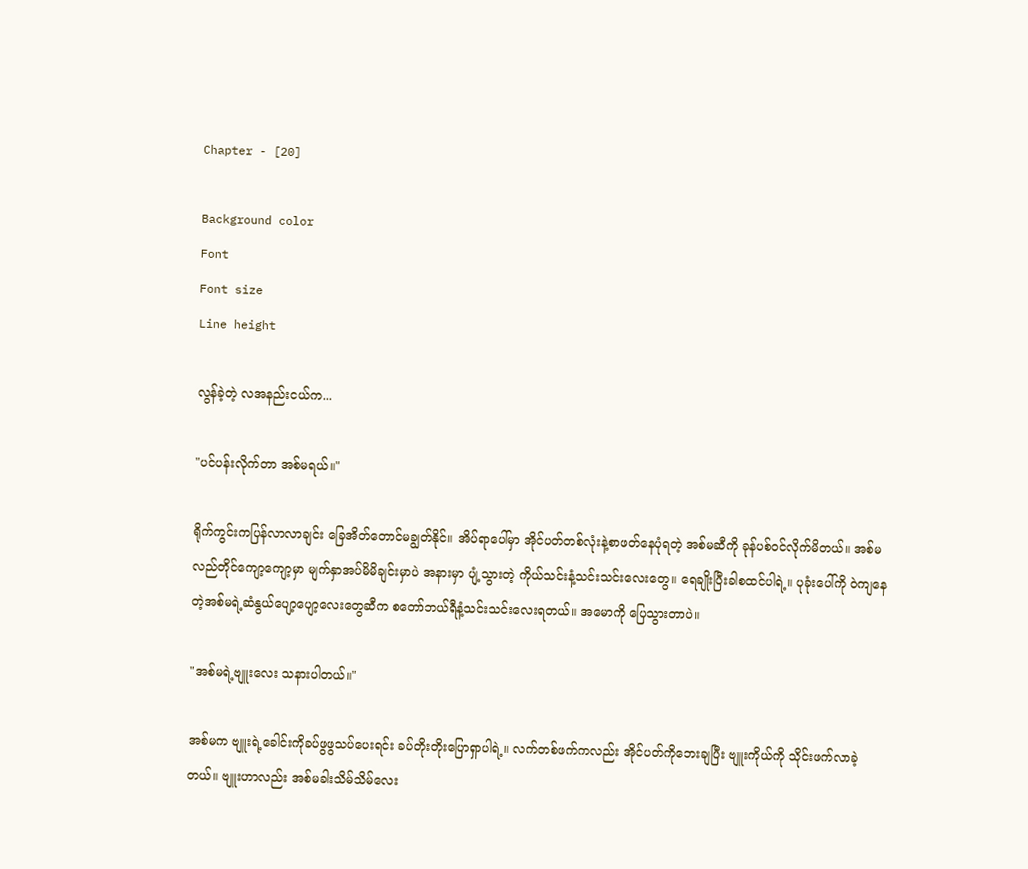Chapter - [20]

Background color
Font
Font size
Line height

လွန်ခဲ့တဲ့ လအနည်းငယ်က...

"ပင်ပန်းလိုက်တာ အစ်မရယ်။"

ရိုက်ကွင်းကပြန်လာလာချင်း ခြေအိတ်တောင်မချွတ်နိုင်။ အိပ်ရာပေါ်မှာ အိုင်ပတ်တစ်လုံးနဲ့စာဖတ်နေပုံရတဲ့ အစ်မဆီကို ခုန်ပစ်ဝင်လိုက်မိတယ်။ အစ်မလည်တိုင်ကျော့ကျော့မှာ မျက်နှာအပ်မိမိချင်းမှာပဲ အနားမှာ ပျံ့သွားတဲ့ ကိုယ်သင်းနံ့သင်းသင်းလေးတွေ။ ရေချိုးပြီးခါစထင်ပါရဲ့။ ပုခုံးပေါ်ကို ဝဲကျနေတဲ့အစ်မရဲ့ဆံနွယ်ပျော့ပျော့လေးတွေဆီက စတော်ဘယ်ရီနံ့သင်းသင်းလေးရတယ်။ အမောကို ပြေသွားတာပဲ။

"အစ်မရဲ့ဗျူးလေး သနားပါတယ်။"

အစ်မက ဗျူးရဲ့ခေါင်းကိုခပ်ဖွဖွသပ်ပေးရင်း ခပ်တိုးတိုးပြောရှာပါရဲ့။ လက်တစ်ဖက်ကလည်း အိုင်ပတ်ကိုဘေးချပြီး ဗျူးကိုယ်ကို သိုင်းဖက်လာခဲ့တယ်။ ဗျူးဟာလည်း အစ်မခါးသိမ်သိမ်လေး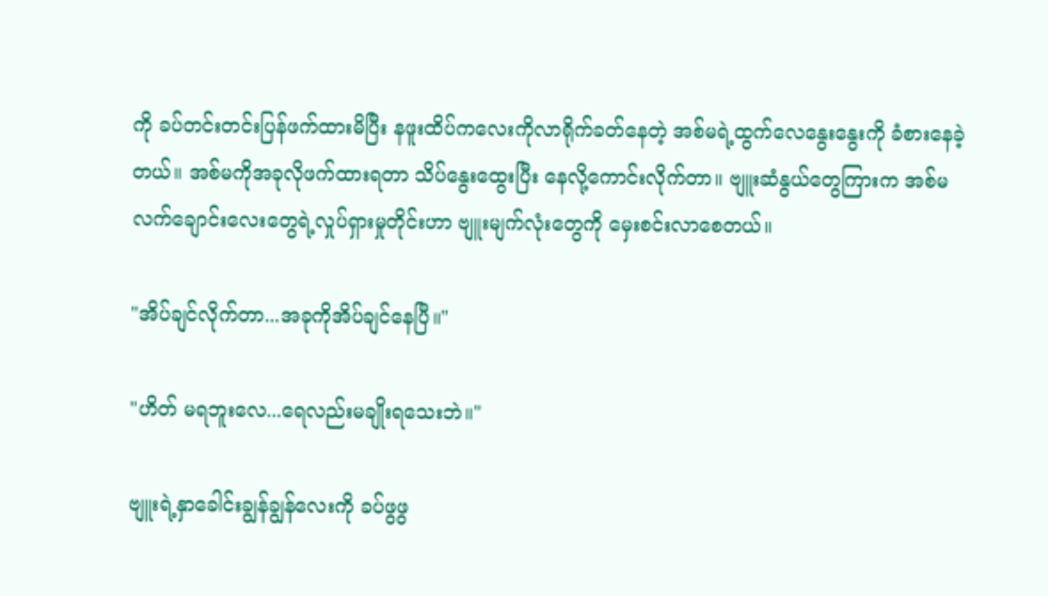ကို ခပ်တင်းတင်းပြန်ဖက်ထားမိပြီး နဖူးထိပ်ကလေးကိုလာရိုက်ခတ်နေတဲ့ အစ်မရဲ့ထွက်လေနွေးနွေးကို ခံစားနေခဲ့တယ်။ အစ်မကိုအခုလိုဖက်ထားရတာ သိပ်နွေးထွေးပြီး နေလို့ကောင်းလိုက်တာ။ ဗျူးဆံနွယ်တွေကြားက အစ်မလက်ချောင်းလေးတွေရဲ့လှုပ်ရှားမှုတိုင်းဟာ ဗျူးမျက်လုံးတွေကို မှေးစင်းလာစေတယ်။

"အိပ်ချင်လိုက်တာ...အခုကိုအိပ်ချင်နေပြီ။"

"ဟိတ် မရဘူးလေ...ရေလည်းမချိုးရသေးဘဲ။"

ဗျူးရဲ့နှာခေါင်းချွန်ချွန်လေးကို ခပ်ဖွဖွ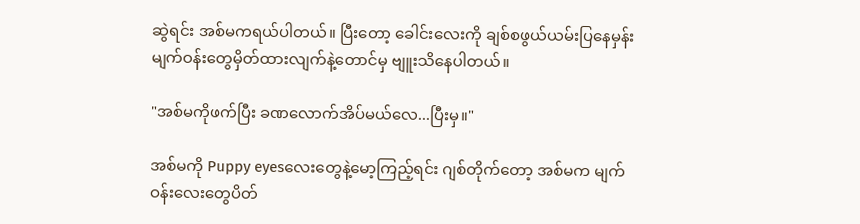ဆွဲရင်း အစ်မကရယ်ပါတယ်။ ပြီးတော့ ခေါင်းလေးကို ချစ်စဖွယ်ယမ်းပြနေမှန်း မျက်ဝန်းတွေမှိတ်ထားလျက်နဲ့တောင်မှ ဗျူးသိနေပါတယ်။

"အစ်မကိုဖက်ပြီး ခဏလောက်အိပ်မယ်လေ...ပြီးမှ။"

အစ်မကို Puppy eyesလေးတွေနဲ့မော့ကြည့်ရင်း ဂျစ်တိုက်တော့ အစ်မက မျက်ဝန်းလေးတွေပိတ်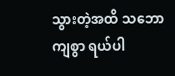သွားတဲ့အထိ သဘောကျစွာ ရယ်ပါ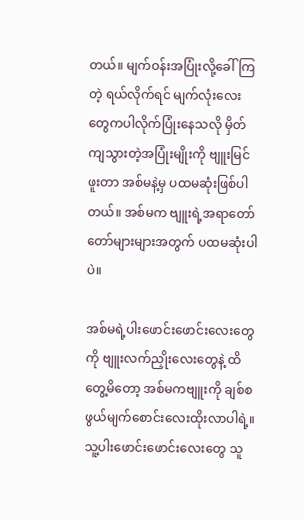တယ်။ မျက်ဝန်းအပြုံးလို့ခေါ်ကြတဲ့ ရယ်လိုက်ရင် မျက်လုံးလေးတွေကပါလိုက်ပြုံးနေသလို မှိတ်ကျသွားတဲ့အပြုံးမျိုးကို ဗျူးမြင်ဖူးတာ အစ်မနဲ့မှ ပထမဆုံးဖြစ်ပါတယ်။ အစ်မက ဗျူးရဲ့အရာတော်တော်များများအတွက် ပထမဆုံးပါပဲ။

အစ်မရဲ့ပါးဖောင်းဖောင်းလေးတွေကို ဗျူးလက်ညှိုးလေးတွေနဲ့ ထိတွေ့မိတော့ အစ်မကဗျူးကို ချစ်စဖွယ်မျက်စောင်းလေးထိုးလာပါရဲ့။ သူ့ပါးဖောင်းဖောင်းလေးတွေ သူ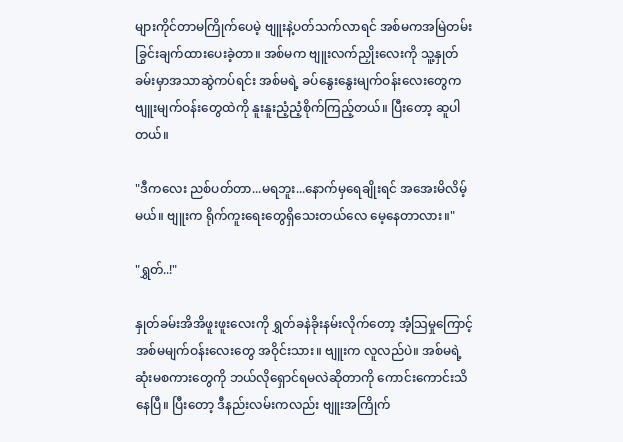များကိုင်တာမကြိုက်ပေမဲ့ ဗျူးနဲ့ပတ်သက်လာရင် အစ်မကအမြဲတမ်းခြွင်းချက်ထားပေးခဲ့တာ။ အစ်မက ဗျူးလက်ညှိုးလေးကို သူ့နှုတ်ခမ်းမှာအသာဆွဲကပ်ရင်း အစ်မရဲ့ ခပ်နွေးနွေးမျက်ဝန်းလေးတွေက ဗျူးမျက်ဝန်းတွေထဲကို နူးနူးညံ့ညံ့စိုက်ကြည့်တယ်။ ပြီးတော့ ဆူပါတယ်။

"ဒီကလေး ညစ်ပတ်တာ...မရဘူး...နောက်မှရေချိုးရင် အအေးမိလိမ့်မယ်။ ဗျူးက ရိုက်ကူးရေးတွေရှိသေးတယ်လေ မေ့နေတာလား။"

"ရွှတ်..!"

နှုတ်ခမ်းအိအိဖူးဖူးလေးကို ရွှတ်ခနဲခိုးနမ်းလိုက်တော့ အံ့သြမှုကြောင့် အစ်မမျက်ဝန်းလေးတွေ အဝိုင်းသား။ ဗျူးက လူလည်ပဲ။ အစ်မရဲ့ဆုံးမစကားတွေကို ဘယ်လိုရှောင်ရမလဲဆိုတာကို ကောင်းကောင်းသိနေပြီ။ ပြီးတော့ ဒီနည်းလမ်းကလည်း ဗျူးအကြိုက်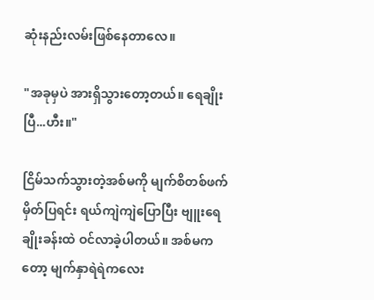ဆုံးနည်းလမ်းဖြစ်နေတာလေ။

"အခုမှပဲ အားရှိသွားတော့တယ်။ ရေချိုးပြီ...ဟီး။"

ငြိမ်သက်သွားတဲ့အစ်မကို မျက်စိတစ်ဖက်မှိတ်ပြရင်း ရယ်ကျဲကျဲပြောပြီး ဗျူးရေချိုးခန်းထဲ ဝင်လာခဲ့ပါတယ်။ အစ်မကတော့ မျက်နှာရဲရဲကလေး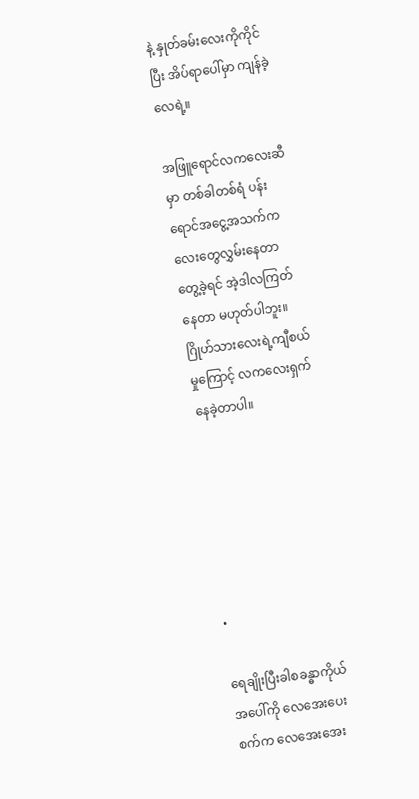နဲ့ နှုတ်ခမ်းလေးကိုကိုင်ပြီး အိပ်ရာပေါ်မှာ ကျန်ခဲ့လေရဲ့။

အဖြူရောင်လကလေးဆီမှာ တစ်ခါတစ်ရံ ပန်းရောင်အငွေ့အသက်ကလေးတွေလွှမ်းနေတာ တွေ့ခဲ့ရင် အဲ့ဒါလကြတ်နေတာ မဟုတ်ပါဘူး။ ဂြိုဟ်သားလေးရဲ့ကျီစယ်မှုကြောင့် လကလေးရှက်နေခဲ့တာပါ။






•

ရေချိုးပြီးခါစခန္ဓာကိုယ်အပေါ်ကို လေအေးပေးစက်က လေအေးအေး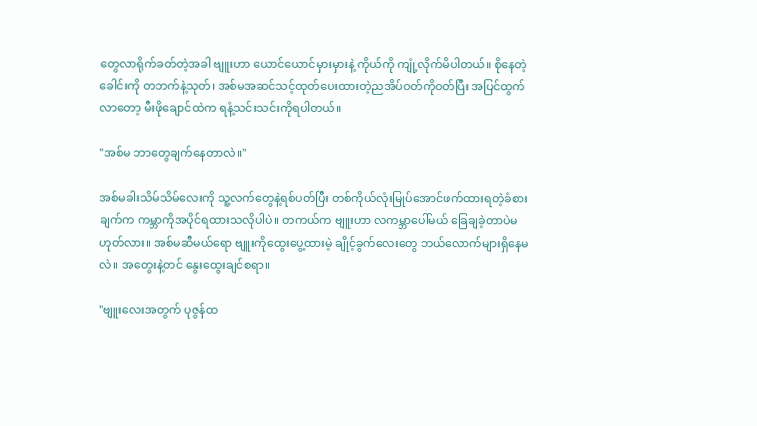တွေလာရိုက်ခတ်တဲ့အခါ ဗျူးဟာ ယောင်ယောင်မှားမှားနဲ့ ကိုယ်ကို ကျုံ့လိုက်မိပါတယ်။ စိုနေတဲ့ခေါင်းကို တဘက်နဲ့သုတ်၊ အစ်မအဆင်သင့်ထုတ်ပေးထားတဲ့ညအိပ်ဝတ်ကိုဝတ်ပြီး အပြင်ထွက်လာတော့ မီးဖိုချောင်ထဲက ရနံ့သင်းသင်းကိုရပါတယ်။

"အစ်မ ဘာတွေချက်နေတာလဲ။"

အစ်မခါးသိမ်သိမ်လေးကို သူ့လက်တွေနဲ့ရစ်ပတ်ပြီး တစ်ကိုယ်လုံးမြုပ်အောင်ဖက်ထားရတဲ့ခံစားချက်က ကမ္ဘာကိုအပိုင်ရထားသလိုပါပဲ။ တကယ်က ဗျူးဟာ လကမ္ဘာပေါ်မယ် ခြေချခဲ့တာပဲမဟုတ်လား။ အစ်မဆီမယ်ရော ဗျူးကိုထွေးပွေ့ထားမဲ့ ချိုင့်ခွက်လေးတွေ ဘယ်လောက်များရှိနေမလဲ။ အတွေးနဲ့တင် နွေးထွေးချင်စရာ။

"ဗျူးလေးအတွက် ပုဇွန်ထ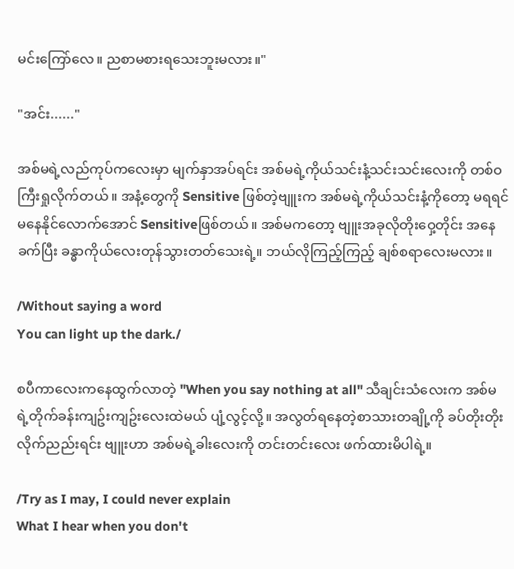မင်းကြော်လေ။ ညစာမစားရသေးဘူးမလား။"

"အင်း......"

အစ်မရဲ့လည်ကုပ်ကလေးမှာ မျက်နှာအပ်ရင်း အစ်မရဲ့ကိုယ်သင်းနံ့သင်းသင်းလေးကို တစ်ဝကြီးရှုလိုက်တယ်။ အနံ့တွေကို Sensitive ဖြစ်တဲ့ဗျူးက အစ်မရဲ့ကိုယ်သင်းနံ့ကိုတော့ မရရင်မနေနိုင်လောက်အောင် Sensitiveဖြစ်တယ်။ အစ်မကတော့ ဗျူးအခုလိုတိုးဝှေ့တိုင်း အနေခက်ပြီး ခန္ဓာကိုယ်လေးတုန်သွားတတ်သေးရဲ့။ ဘယ်လိုကြည့်ကြည့် ချစ်စရာလေးမလား။

/Without saying a word
You can light up the dark./

စပီကာလေးကနေထွက်လာတဲ့ "When you say nothing at all" သီချင်းသံလေးက အစ်မရဲ့တိုက်ခန်းကျဥ်းကျဥ်းလေးထဲမယ် ပျံ့လွင့်လို့။ အလွတ်ရနေတဲ့စာသားတချို့ကို ခပ်တိုးတိုးလိုက်ညည်းရင်း ဗျူးဟာ အစ်မရဲ့ခါးလေးကို တင်းတင်းလေး ဖက်ထားမိပါရဲ့။

/Try as I may, I could never explain
What I hear when you don't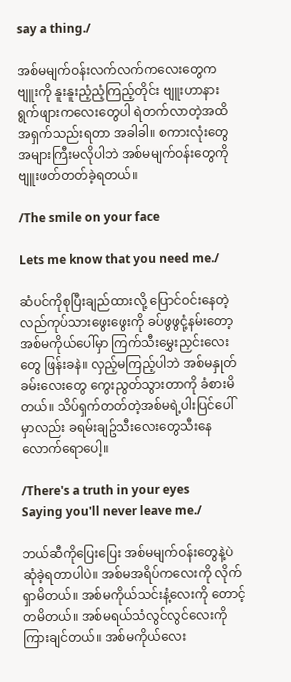say a thing./

အစ်မမျက်ဝန်းလက်လက်ကလေးတွေက ဗျူးကို နူးနူးညံ့ညံ့ကြည့်တိုင်း ဗျူးဟာနားရွက်ဖျားကလေးတွေပါ ရဲတက်လာတဲ့အထိ အရှက်သည်းရတာ အခါခါ။ စကားလုံးတွေအများကြီးမလိုပါဘဲ အစ်မမျက်ဝန်းတွေကို ဗျူးဖတ်တတ်ခဲ့ရတယ်။

/The smile on your face

Lets me know that you need me./

ဆံပင်ကိုစုပြီးချည်ထားလို့ ပြောင်ဝင်းနေတဲ့လည်ကုပ်သားဖွေးဖွေးကို ခပ်ဖွဖွငုံ့နမ်းတော့ အစ်မကိုယ်ပေါ်မှာ ကြက်သီးမွှေးညှင်းလေးတွေ ဖြန်းခနဲ။ လှည့်မကြည့်ပါဘဲ အစ်မနှုတ်ခမ်းလေးတွေ ကွေးညွတ်သွားတာကို ခံစားမိတယ်။ သိပ်ရှက်တတ်တဲ့အစ်မရဲ့ပါးပြင်ပေါ်မှာလည်း ခရမ်းချဥ်သီးလေးတွေသီးနေလောက်ရောပေါ့။

/There's a truth in your eyes
Saying you'll never leave me./

ဘယ်ဆီကိုပြေးပြေး အစ်မမျက်ဝန်းတွေနဲ့ပဲဆုံခဲ့ရတာပါပဲ။ အစ်မအရိပ်ကလေးကို လိုက်ရှာမိတယ်။ အစ်မကိုယ်သင်းနံ့လေးကို တောင့်တမိတယ်။ အစ်မရယ်သံလွင်လွင်လေးကို ကြားချင်တယ်။ အစ်မကိုယ်လေး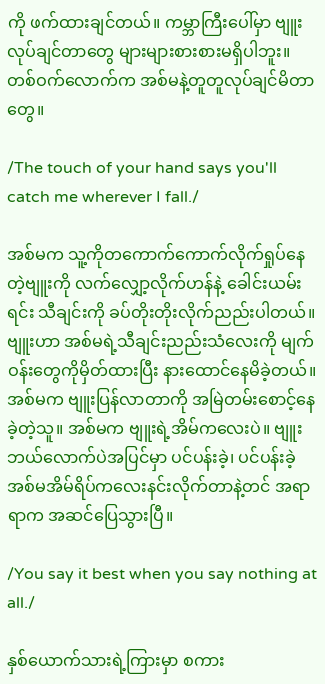ကို ဖက်ထားချင်တယ်။ ကမ္ဘာကြီးပေါ်မှာ ဗျူးလုပ်ချင်တာတွေ များများစားစားမရှိပါဘူး။ တစ်ဝက်လောက်က အစ်မနဲ့တူတူလုပ်ချင်မိတာတွေ။

/The touch of your hand says you'll catch me wherever I fall./

အစ်မက သူ့ကိုတကောက်ကောက်လိုက်ရှုပ်နေတဲ့ဗျူးကို လက်လျှော့လိုက်ဟန်နဲ့ ခေါင်းယမ်းရင်း သီချင်းကို ခပ်တိုးတိုးလိုက်ညည်းပါတယ်။ ဗျူးဟာ အစ်မရဲ့သီချင်းညည်းသံလေးကို မျက်ဝန်းတွေကိုမှိတ်ထားပြီး နားထောင်နေမိခဲ့တယ်။ အစ်မက ဗျူးပြန်လာတာကို အမြဲတမ်းစောင့်နေခဲ့တဲ့သူ။ အစ်မက ဗျူးရဲ့အိမ်ကလေးပဲ။ ဗျူးဘယ်လောက်ပဲအပြင်မှာ ပင်ပန်းခဲ့၊ ပင်ပန်းခဲ့ အစ်မအိမ်ရိပ်ကလေးနင်းလိုက်တာနဲ့တင် အရာရာက အဆင်ပြေသွားပြီ။

/You say it best when you say nothing at all./

နှစ်ယောက်သားရဲ့ကြားမှာ စကား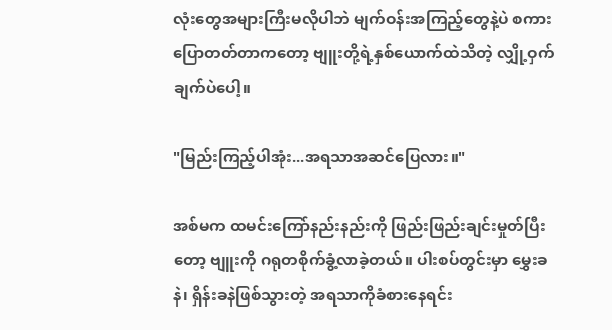လုံးတွေအများကြီးမလိုပါဘဲ မျက်ဝန်းအကြည့်တွေနဲ့ပဲ စကားပြောတတ်တာကတော့ ဗျူးတို့ရဲ့နှစ်ယောက်ထဲသိတဲ့ လျှို့ဝှက်ချက်ပဲပေါ့။

"မြည်းကြည့်ပါအုံး...အရသာအဆင်ပြေလား။"

အစ်မက ထမင်းကြော်နည်းနည်းကို ဖြည်းဖြည်းချင်းမှုတ်ပြီးတော့ ဗျူးကို ဂရုတစိုက်ခွံ့လာခဲ့တယ်။ ပါးစပ်တွင်းမှာ မွှေးခနဲ၊ ရှိန်းခနဲဖြစ်သွားတဲ့ အရသာကိုခံစားနေရင်း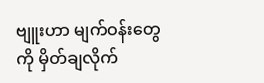ဗျူးဟာ မျက်ဝန်းတွေကို မှိတ်ချလိုက်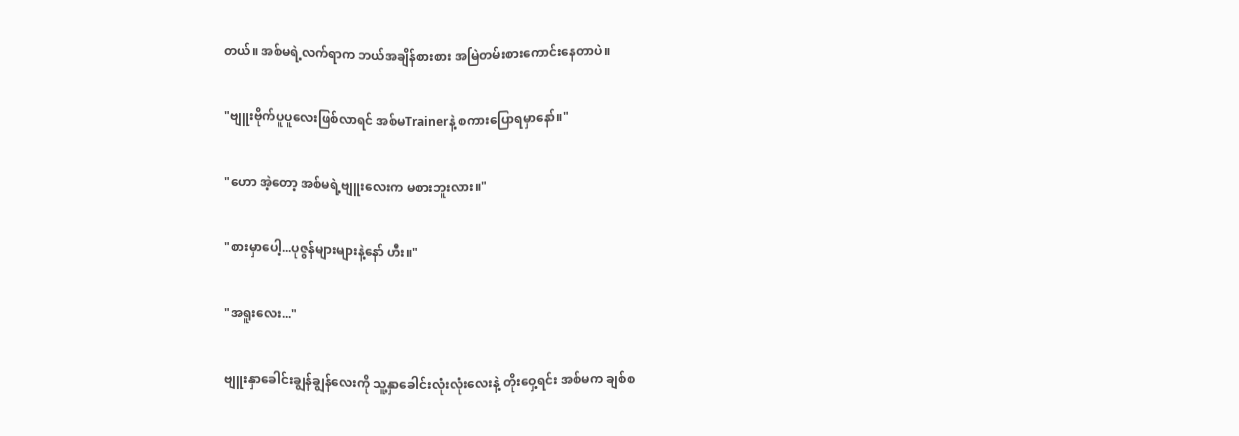တယ်။ အစ်မရဲ့လက်ရာက ဘယ်အချိန်စားစား အမြဲတမ်းစားကောင်းနေတာပဲ။

"ဗျူးဗိုက်ပူပူလေးဖြစ်လာရင် အစ်မTrainerနဲ့ စကားပြောရမှာနော်။"

"ဟော အဲ့တော့ အစ်မရဲ့ဗျူးလေးက မစားဘူးလား။"

"စားမှာပေါ့...ပုဇွန်များများနဲ့နော် ဟီး။"

"အရူးလေး..."

ဗျူးနှာခေါင်းချွန်ချွန်လေးကို သူ့နှာခေါင်းလုံးလုံးလေးနဲ့ တိုးဝှေ့ရင်း အစ်မက ချစ်စ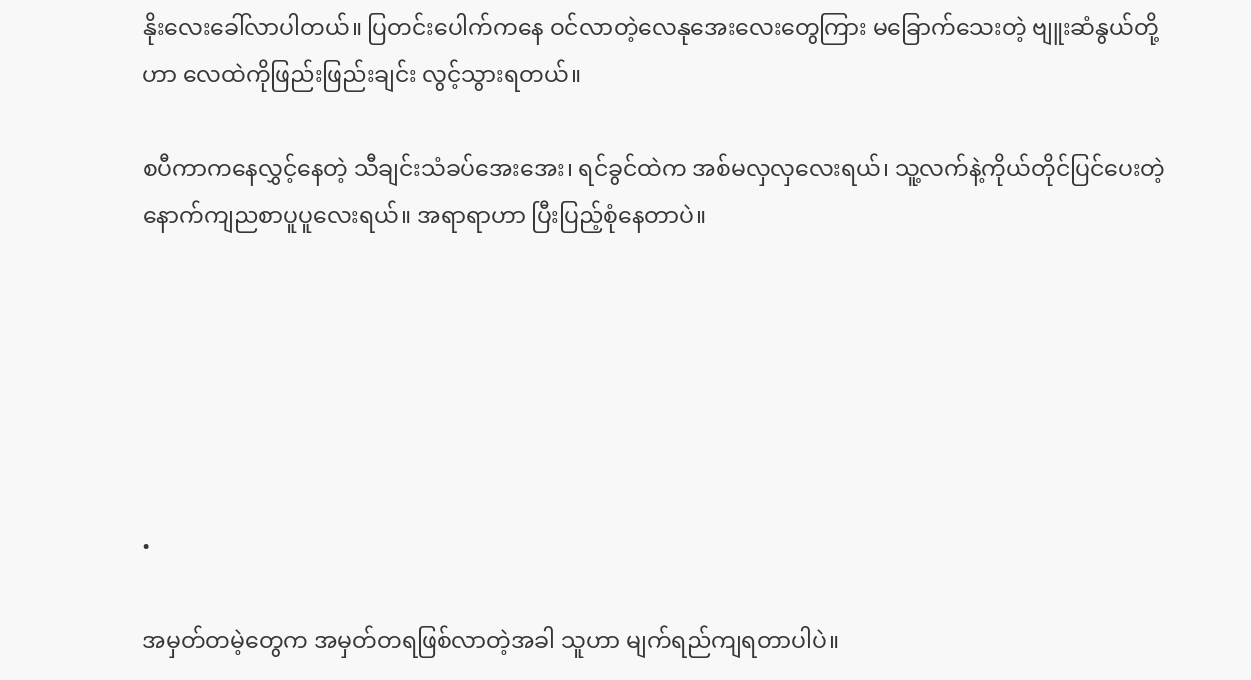နိုးလေးခေါ်လာပါတယ်။ ပြတင်းပေါက်ကနေ ဝင်လာတဲ့လေနုအေးလေးတွေကြား မခြောက်သေးတဲ့ ဗျူးဆံနွယ်တို့ဟာ လေထဲကိုဖြည်းဖြည်းချင်း လွင့်သွားရတယ်။

စပီကာကနေလွှင့်နေတဲ့ သီချင်းသံခပ်အေးအေး၊ ရင်ခွင်ထဲက အစ်မလှလှလေးရယ်၊ သူ့လက်နဲ့ကိုယ်တိုင်ပြင်ပေးတဲ့ နောက်ကျညစာပူပူလေးရယ်။ အရာရာဟာ ပြီးပြည့်စုံနေတာပဲ။






•

အမှတ်တမဲ့တွေက အမှတ်တရဖြစ်လာတဲ့အခါ သူဟာ မျက်ရည်ကျရတာပါပဲ။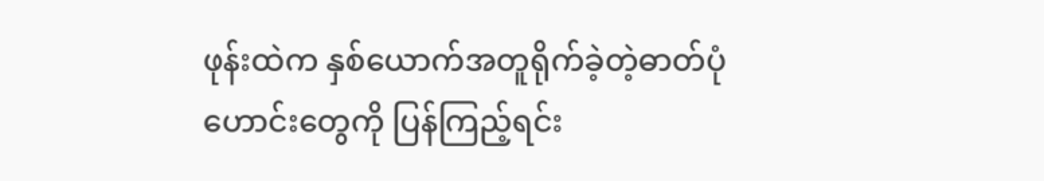ဖုန်းထဲက နှစ်ယောက်အတူရိုက်ခဲ့တဲ့ဓာတ်ပုံဟောင်းတွေကို ပြန်ကြည့်ရင်း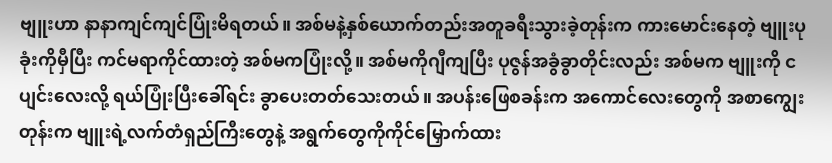ဗျူးဟာ နာနာကျင်ကျင်ပြုံးမိရတယ်။ အစ်မနဲ့နှစ်ယောက်တည်းအတူခရီးသွားခဲ့တုန်းက ကားမောင်းနေတဲ့ ဗျူးပုခုံးကိုမှီပြီး ကင်မရာကိုင်ထားတဲ့ အစ်မကပြုံးလို့။ အစ်မကိုဂျီကျပြီး ပုဇွန်အခွံခွာတိုင်းလည်း အစ်မက ဗျူးကို ငပျင်းလေးလို့ ရယ်ပြုံးပြီးခေါ်ရင်း ခွာပေးတတ်သေးတယ်။ အပန်းဖြေစခန်းက အကောင်လေးတွေကို အစာကျွေးတုန်းက ဗျူးရဲ့လက်တံရှည်ကြီးတွေနဲ့ အရွက်တွေကိုကိုင်မြှောက်ထား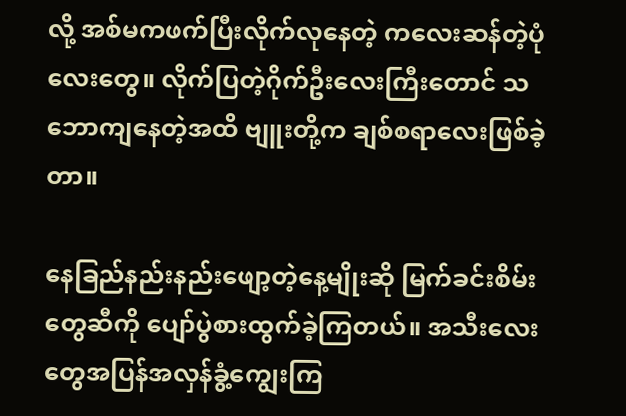လို့ အစ်မကဖက်ပြီးလိုက်လုနေတဲ့ ကလေးဆန်တဲ့ပုံလေးတွေ။ လိုက်ပြတဲ့ဂိုက်ဦးလေးကြီးတောင် သဘောကျနေတဲ့အထိ ဗျူးတို့က ချစ်စရာလေးဖြစ်ခဲ့တာ။

နေခြည်နည်းနည်းဖျော့တဲ့နေ့မျိုးဆို မြက်ခင်းစိမ်းတွေဆီကို ပျော်ပွဲစားထွက်ခဲ့ကြတယ်။ အသီးလေးတွေအပြန်အလှန်ခွံ့ကျွေးကြ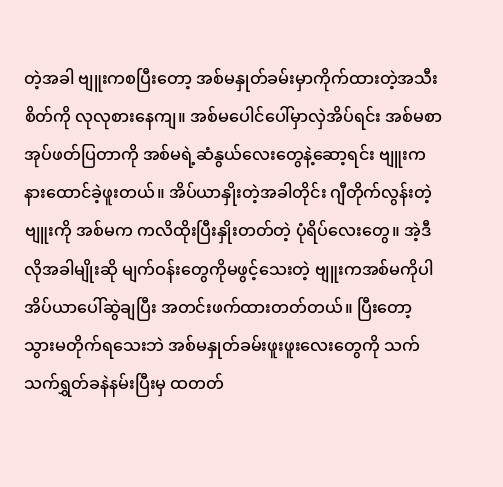တဲ့အခါ ဗျူးကစပြီးတော့ အစ်မနှုတ်ခမ်းမှာကိုက်ထားတဲ့အသီးစိတ်ကို လုလုစားနေကျ။ အစ်မပေါင်ပေါ်မှာလှဲအိပ်ရင်း အစ်မစာအုပ်ဖတ်ပြတာကို အစ်မရဲ့ဆံနွယ်လေးတွေနဲ့ဆော့ရင်း ဗျူးကနားထောင်ခဲ့ဖူးတယ်။ အိပ်ယာနှိုးတဲ့အခါတိုင်း ဂျီတိုက်လွန်းတဲ့ ဗျူးကို အစ်မက ကလိထိုးပြီးနှိုးတတ်တဲ့ ပုံရိပ်လေးတွေ။ အဲ့ဒီလိုအခါမျိုးဆို မျက်ဝန်းတွေကိုမဖွင့်သေးတဲ့ ဗျူးကအစ်မကိုပါ အိပ်ယာပေါ်ဆွဲချပြီး အတင်းဖက်ထားတတ်တယ်။ ပြီးတော့ သွားမတိုက်ရသေးဘဲ အစ်မနှုတ်ခမ်းဖူးဖူးလေးတွေကို သက်သက်ရွှတ်ခနဲနမ်းပြီးမှ ထတတ်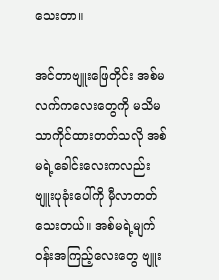သေးတာ။

အင်တာဗျူးဖြေတိုင်း အစ်မလက်ကလေးတွေကို မသိမသာကိုင်ထားတတ်သလို အစ်မရဲ့ခေါင်းလေးကလည်း ဗျူးပုခုံးပေါ်ကို မှီလာတတ်သေးတယ်။ အစ်မရဲ့မျက်ဝန်းအကြည့်လေးတွေ ဗျူး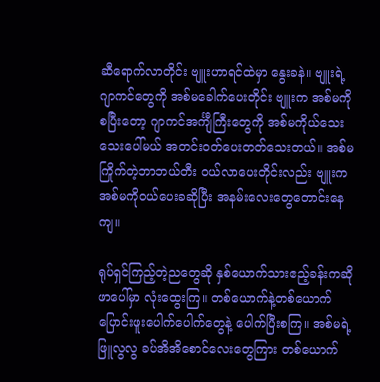ဆီရောက်လာတိုင်း ဗျူးဟာရင်ထဲမှာ နွေးခနဲ။ ဗျူးရဲ့ဂျာကင်တွေကို အစ်မခေါက်ပေးတိုင်း ဗျူးက အစ်မကိုစပြီးတော့ ဂျာကင်အင်္ကျီကြီးတွေကို အစ်မကိုယ်သေးသေးပေါ်မယ် အတင်းဝတ်ပေးတတ်သေးတယ်။ အစ်မကြိုက်တဲ့ဘာဘယ်တီး ဝယ်လာပေးတိုင်းလည်း ဗျူးက အစ်မကိုဝယ်ပေးခဆိုပြီး အနမ်းလေးတွေတောင်းနေကျ။

ရုပ်ရှင်ကြည့်တဲ့ညတွေဆို နှစ်ယောက်သားဧည့်ခန်းကဆိုဖာပေါ်မှာ လုံးထွေးကြ။ တစ်ယောက်နဲ့တစ်ယောက် ပြောင်းဖူးပေါက်ပေါက်တွေနဲ့ ပေါက်ပြီးစကြ။ အစ်မရဲ့ ဖြူလွလွ ခပ်အိအိစောင်လေးတွေကြား တစ်ယောက်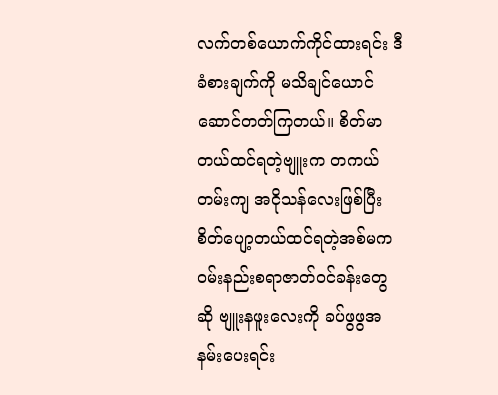လက်တစ်ယောက်ကိုင်ထားရင်း ဒီခံစားချက်ကို မသိချင်ယောင်ဆောင်တတ်ကြတယ်။ စိတ်မာတယ်ထင်ရတဲ့ဗျူးက တကယ်တမ်းကျ အငိုသန်လေးဖြစ်ပြီး စိတ်ပျော့တယ်ထင်ရတဲ့အစ်မက ဝမ်းနည်းစရာဇာတ်ဝင်ခန်းတွေဆို ဗျူးနဖူးလေးကို ခပ်ဖွဖွအနမ်းပေးရင်း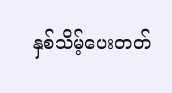နှစ်သိမ့်ပေးတတ်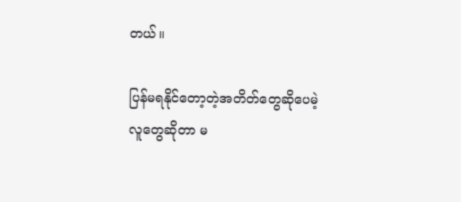တယ်။

ပြန်မရနိုင်တော့တဲ့အတိတ်တွေဆိုပေမဲ့ လူတွေဆိုတာ မ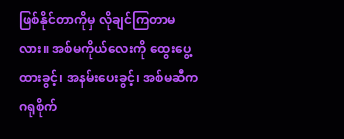ဖြစ်နိုင်တာကိုမှ လိုချင်ကြတာမလား။ အစ်မကိုယ်လေးကို ထွေးပွေ့ထားခွင့်၊ အနမ်းပေးခွင့်၊ အစ်မဆီကဂရုစိုက်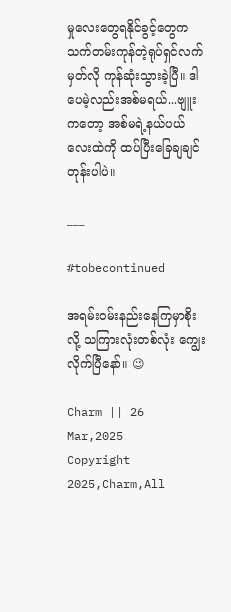မှုလေးတွေရနိုင်ခွင့်တွေက သက်တမ်းကုန်တဲ့ရုပ်ရှင်လက်မှတ်လို ကုန်ဆုံးသွားခဲ့ပြီ။ ဒါပေမဲ့လည်းအစ်မရယ်...ဗျူးကတော့ အစ်မရဲ့နယ်ပယ်လေးထဲကို ထပ်ပြီးခြေချချင်တုန်းပါပဲ။

___

#tobecontinued

အရမ်းဝမ်းနည်းနေကြမှာစိုးလို့ သကြားလုံးတစ်လုံး ကျွေးလိုက်ပြီနော်။ 😉

Charm || 26 Mar,2025
Copyright 2025,Charm,All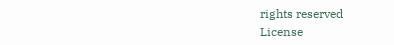rights reserved
License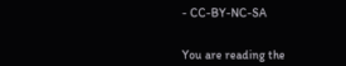- CC-BY-NC-SA


You are reading the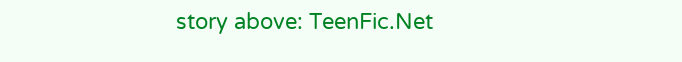story above: TeenFic.Net